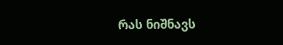რას ნიშნავს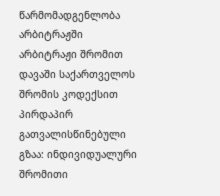წარმომადგენლობა არბიტრაჟში
არბიტრაჟი შრომით დავაში საქართველოს შრომის კოდექსით პირდაპირ გათვალისწინებული გზაა: ინდივიდუალური შრომითი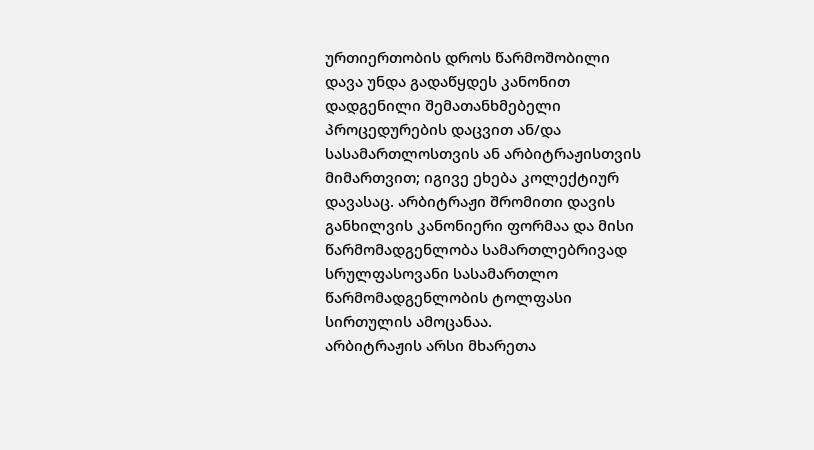ურთიერთობის დროს წარმოშობილი დავა უნდა გადაწყდეს კანონით დადგენილი შემათანხმებელი პროცედურების დაცვით ან/და სასამართლოსთვის ან არბიტრაჟისთვის მიმართვით; იგივე ეხება კოლექტიურ დავასაც. არბიტრაჟი შრომითი დავის განხილვის კანონიერი ფორმაა და მისი წარმომადგენლობა სამართლებრივად სრულფასოვანი სასამართლო წარმომადგენლობის ტოლფასი სირთულის ამოცანაა.
არბიტრაჟის არსი მხარეთა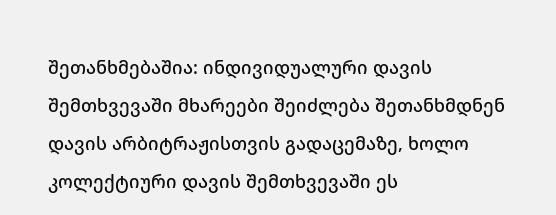შეთანხმებაშია: ინდივიდუალური დავის შემთხვევაში მხარეები შეიძლება შეთანხმდნენ დავის არბიტრაჟისთვის გადაცემაზე, ხოლო კოლექტიური დავის შემთხვევაში ეს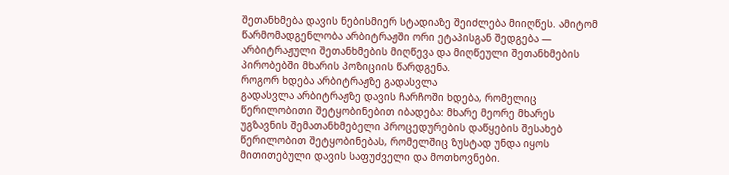შეთანხმება დავის ნებისმიერ სტადიაზე შეიძლება მიიღწეს. ამიტომ წარმომადგენლობა არბიტრაჟში ორი ეტაპისგან შედგება — არბიტრაჟული შეთანხმების მიღწევა და მიღწეული შეთანხმების პირობებში მხარის პოზიციის წარდგენა.
როგორ ხდება არბიტრაჟზე გადასვლა
გადასვლა არბიტრაჟზე დავის ჩარჩოში ხდება, რომელიც წერილობითი შეტყობინებით იბადება: მხარე მეორე მხარეს უგზავნის შემათანხმებელი პროცედურების დაწყების შესახებ წერილობით შეტყობინებას, რომელშიც ზუსტად უნდა იყოს მითითებული დავის საფუძველი და მოთხოვნები.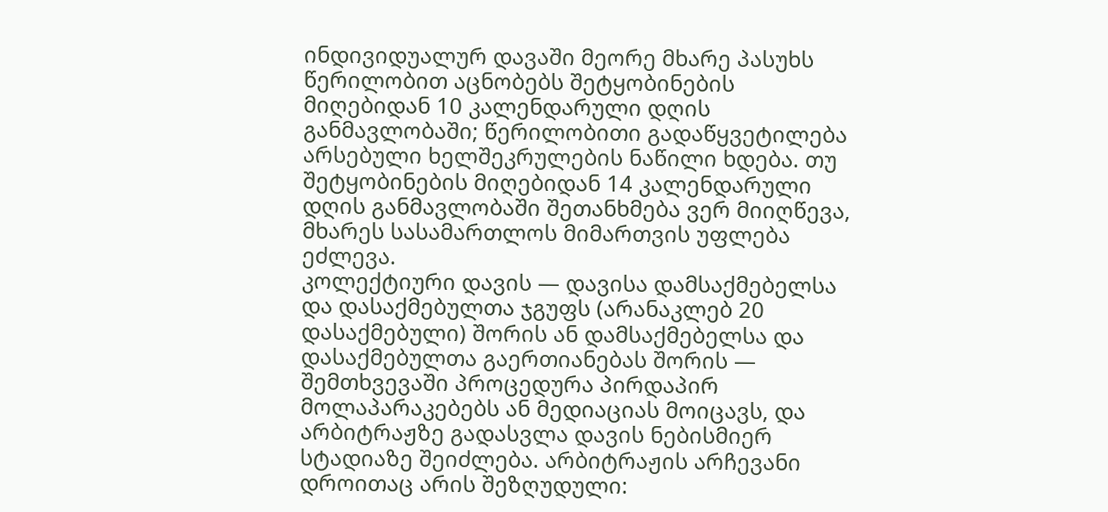ინდივიდუალურ დავაში მეორე მხარე პასუხს წერილობით აცნობებს შეტყობინების მიღებიდან 10 კალენდარული დღის განმავლობაში; წერილობითი გადაწყვეტილება არსებული ხელშეკრულების ნაწილი ხდება. თუ შეტყობინების მიღებიდან 14 კალენდარული დღის განმავლობაში შეთანხმება ვერ მიიღწევა, მხარეს სასამართლოს მიმართვის უფლება ეძლევა.
კოლექტიური დავის — დავისა დამსაქმებელსა და დასაქმებულთა ჯგუფს (არანაკლებ 20 დასაქმებული) შორის ან დამსაქმებელსა და დასაქმებულთა გაერთიანებას შორის — შემთხვევაში პროცედურა პირდაპირ მოლაპარაკებებს ან მედიაციას მოიცავს, და არბიტრაჟზე გადასვლა დავის ნებისმიერ სტადიაზე შეიძლება. არბიტრაჟის არჩევანი დროითაც არის შეზღუდული: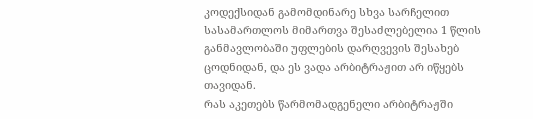კოდექსიდან გამომდინარე სხვა სარჩელით სასამართლოს მიმართვა შესაძლებელია 1 წლის განმავლობაში უფლების დარღვევის შესახებ ცოდნიდან, და ეს ვადა არბიტრაჟით არ იწყებს თავიდან.
რას აკეთებს წარმომადგენელი არბიტრაჟში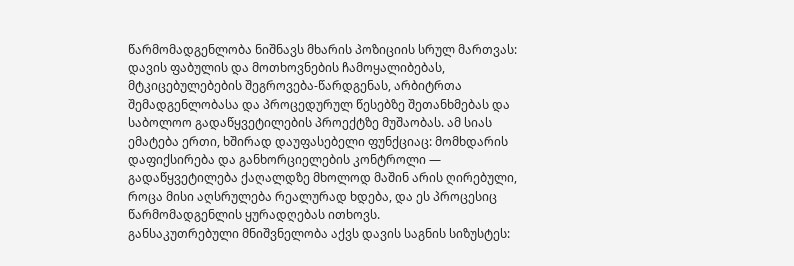წარმომადგენლობა ნიშნავს მხარის პოზიციის სრულ მართვას: დავის ფაბულის და მოთხოვნების ჩამოყალიბებას, მტკიცებულებების შეგროვება-წარდგენას, არბიტრთა შემადგენლობასა და პროცედურულ წესებზე შეთანხმებას და საბოლოო გადაწყვეტილების პროექტზე მუშაობას. ამ სიას ემატება ერთი, ხშირად დაუფასებელი ფუნქციაც: მომხდარის დაფიქსირება და განხორციელების კონტროლი — გადაწყვეტილება ქაღალდზე მხოლოდ მაშინ არის ღირებული, როცა მისი აღსრულება რეალურად ხდება, და ეს პროცესიც წარმომადგენლის ყურადღებას ითხოვს.
განსაკუთრებული მნიშვნელობა აქვს დავის საგნის სიზუსტეს: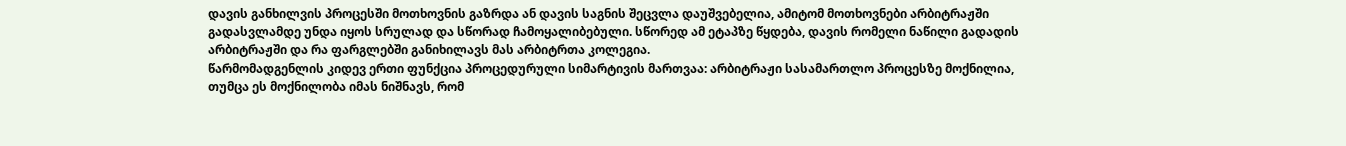დავის განხილვის პროცესში მოთხოვნის გაზრდა ან დავის საგნის შეცვლა დაუშვებელია, ამიტომ მოთხოვნები არბიტრაჟში გადასვლამდე უნდა იყოს სრულად და სწორად ჩამოყალიბებული. სწორედ ამ ეტაპზე წყდება, დავის რომელი ნაწილი გადადის არბიტრაჟში და რა ფარგლებში განიხილავს მას არბიტრთა კოლეგია.
წარმომადგენლის კიდევ ერთი ფუნქცია პროცედურული სიმარტივის მართვაა: არბიტრაჟი სასამართლო პროცესზე მოქნილია, თუმცა ეს მოქნილობა იმას ნიშნავს, რომ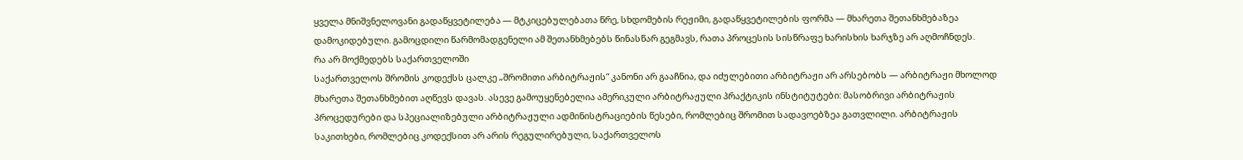ყველა მნიშვნელოვანი გადაწყვეტილება — მტკიცებულებათა წრე, სხდომების რეჟიმი, გადაწყვეტილების ფორმა — მხარეთა შეთანხმებაზეა დამოკიდებული. გამოცდილი წარმომადგენელი ამ შეთანხმებებს წინასწარ გეგმავს, რათა პროცესის სისწრაფე ხარისხის ხარჯზე არ აღმოჩნდეს.
რა არ მოქმედებს საქართველოში
საქართველოს შრომის კოდექსს ცალკე „შრომითი არბიტრაჟის“ კანონი არ გააჩნია, და იძულებითი არბიტრაჟი არ არსებობს — არბიტრაჟი მხოლოდ მხარეთა შეთანხმებით აღწევს დავას. ასევე გამოუყენებელია ამერიკული არბიტრაჟული პრაქტიკის ინსტიტუტები: მასობრივი არბიტრაჟის პროცედურები და სპეციალიზებული არბიტრაჟული ადმინისტრაციების წესები, რომლებიც შრომით სადავოებზეა გათვლილი. არბიტრაჟის საკითხები, რომლებიც კოდექსით არ არის რეგულირებული, საქართველოს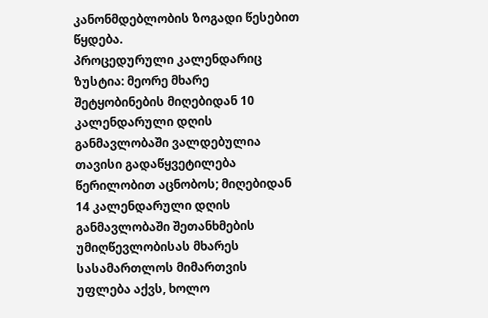კანონმდებლობის ზოგადი წესებით წყდება.
პროცედურული კალენდარიც ზუსტია: მეორე მხარე შეტყობინების მიღებიდან 10 კალენდარული დღის განმავლობაში ვალდებულია თავისი გადაწყვეტილება წერილობით აცნობოს; მიღებიდან 14 კალენდარული დღის განმავლობაში შეთანხმების უმიღწევლობისას მხარეს სასამართლოს მიმართვის უფლება აქვს, ხოლო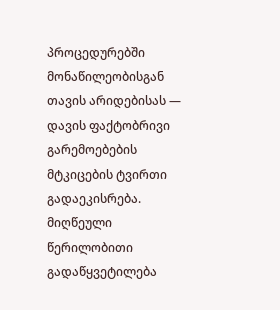პროცედურებში მონაწილეობისგან თავის არიდებისას — დავის ფაქტობრივი გარემოებების მტკიცების ტვირთი გადაეკისრება. მიღწეული წერილობითი გადაწყვეტილება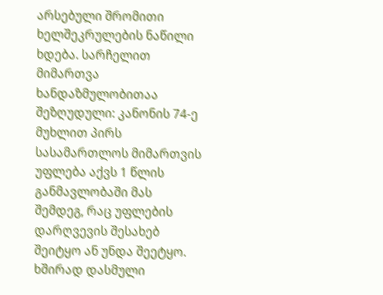არსებული შრომითი ხელშეკრულების ნაწილი ხდება. სარჩელით მიმართვა ხანდაზმულობითაა შეზღუდული: კანონის 74-ე მუხლით პირს სასამართლოს მიმართვის უფლება აქვს 1 წლის განმავლობაში მას შემდეგ, რაც უფლების დარღვევის შესახებ შეიტყო ან უნდა შეეტყო.
ხშირად დასმული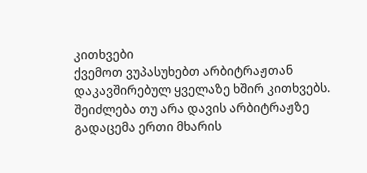კითხვები
ქვემოთ ვუპასუხებთ არბიტრაჟთან დაკავშირებულ ყველაზე ხშირ კითხვებს.
შეიძლება თუ არა დავის არბიტრაჟზე გადაცემა ერთი მხარის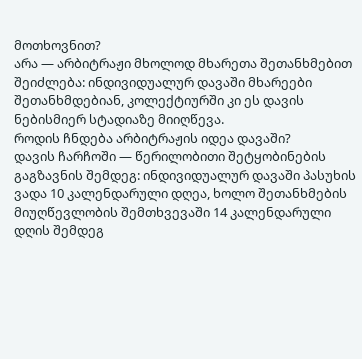მოთხოვნით?
არა — არბიტრაჟი მხოლოდ მხარეთა შეთანხმებით შეიძლება: ინდივიდუალურ დავაში მხარეები შეთანხმდებიან, კოლექტიურში კი ეს დავის ნებისმიერ სტადიაზე მიიღწევა.
როდის ჩნდება არბიტრაჟის იდეა დავაში?
დავის ჩარჩოში — წერილობითი შეტყობინების გაგზავნის შემდეგ: ინდივიდუალურ დავაში პასუხის ვადა 10 კალენდარული დღეა, ხოლო შეთანხმების მიუღწევლობის შემთხვევაში 14 კალენდარული დღის შემდეგ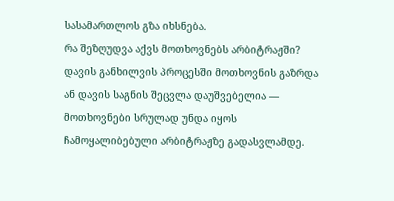სასამართლოს გზა იხსნება.
რა შეზღუდვა აქვს მოთხოვნებს არბიტრაჟში?
დავის განხილვის პროცესში მოთხოვნის გაზრდა ან დავის საგნის შეცვლა დაუშვებელია — მოთხოვნები სრულად უნდა იყოს ჩამოყალიბებული არბიტრაჟზე გადასვლამდე.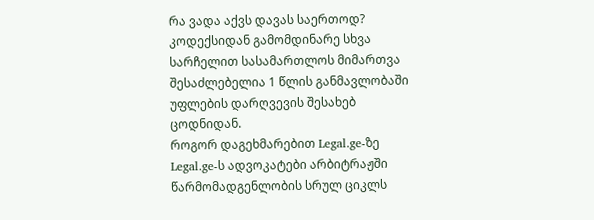რა ვადა აქვს დავას საერთოდ?
კოდექსიდან გამომდინარე სხვა სარჩელით სასამართლოს მიმართვა შესაძლებელია 1 წლის განმავლობაში უფლების დარღვევის შესახებ ცოდნიდან.
როგორ დაგეხმარებით Legal.ge-ზე
Legal.ge-ს ადვოკატები არბიტრაჟში წარმომადგენლობის სრულ ციკლს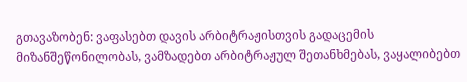გთავაზობენ: ვაფასებთ დავის არბიტრაჟისთვის გადაცემის მიზანშეწონილობას, ვამზადებთ არბიტრაჟულ შეთანხმებას, ვაყალიბებთ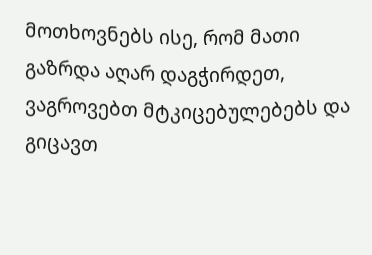მოთხოვნებს ისე, რომ მათი გაზრდა აღარ დაგჭირდეთ, ვაგროვებთ მტკიცებულებებს და გიცავთ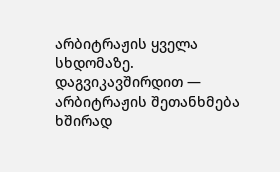არბიტრაჟის ყველა სხდომაზე. დაგვიკავშირდით — არბიტრაჟის შეთანხმება ხშირად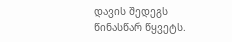დავის შედეგს წინასწარ წყვეტს.